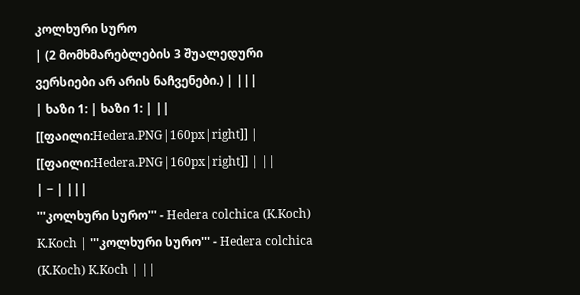კოლხური სურო
| (2 მომხმარებლების 3 შუალედური ვერსიები არ არის ნაჩვენები.) | |||
| ხაზი 1: | ხაზი 1: | ||
[[ფაილი:Hedera.PNG|160px|right]] | [[ფაილი:Hedera.PNG|160px|right]] | ||
| − | |||
'''კოლხური სურო''' - Hedera colchica (K.Koch) K.Koch | '''კოლხური სურო''' - Hedera colchica (K.Koch) K.Koch | ||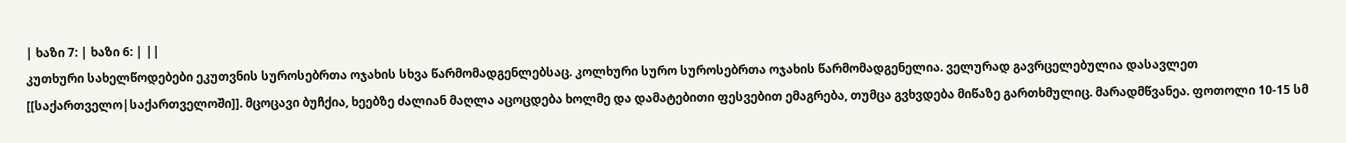| ხაზი 7: | ხაზი 6: | ||
კუთხური სახელწოდებები ეკუთვნის სუროსებრთა ოჯახის სხვა წარმომადგენლებსაც. კოლხური სურო სუროსებრთა ოჯახის წარმომადგენელია. ველურად გავრცელებულია დასავლეთ [[საქართველო|საქართველოში]]. მცოცავი ბუჩქია, ხეებზე ძალიან მაღლა აცოცდება ხოლმე და დამატებითი ფესვებით ემაგრება, თუმცა გვხვდება მიწაზე გართხმულიც. მარადმწვანეა. ფოთოლი 10-15 სმ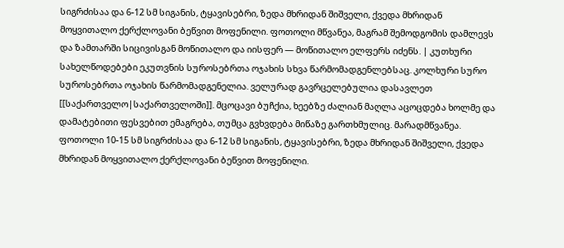სიგრძისაა და 6-12 სმ სიგანის, ტყავისებრი, ზედა მხრიდან შიშველი, ქვედა მხრიდან მოყვითალო ქერქლოვანი ბეწვით მოფენილი. ფოთოლი მწვანეა, მაგრამ შემოდგომის დამლევს და ზამთარში სიცივისგან მოწითალო და იისფერ — მოწითალო ელფერს იძენს. | კუთხური სახელწოდებები ეკუთვნის სუროსებრთა ოჯახის სხვა წარმომადგენლებსაც. კოლხური სურო სუროსებრთა ოჯახის წარმომადგენელია. ველურად გავრცელებულია დასავლეთ [[საქართველო|საქართველოში]]. მცოცავი ბუჩქია, ხეებზე ძალიან მაღლა აცოცდება ხოლმე და დამატებითი ფესვებით ემაგრება, თუმცა გვხვდება მიწაზე გართხმულიც. მარადმწვანეა. ფოთოლი 10-15 სმ სიგრძისაა და 6-12 სმ სიგანის, ტყავისებრი, ზედა მხრიდან შიშველი, ქვედა მხრიდან მოყვითალო ქერქლოვანი ბეწვით მოფენილი.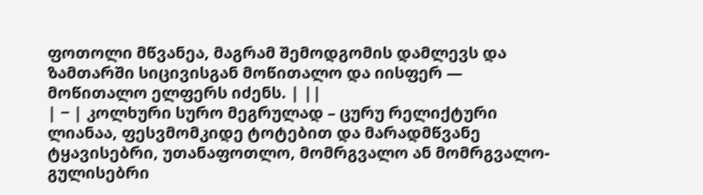ფოთოლი მწვანეა, მაგრამ შემოდგომის დამლევს და ზამთარში სიცივისგან მოწითალო და იისფერ — მოწითალო ელფერს იძენს. | ||
| − | კოლხური სურო მეგრულად – ცურუ რელიქტური ლიანაა, ფესვმომკიდე ტოტებით და მარადმწვანე ტყავისებრი, უთანაფოთლო, მომრგვალო ან მომრგვალო-გულისებრი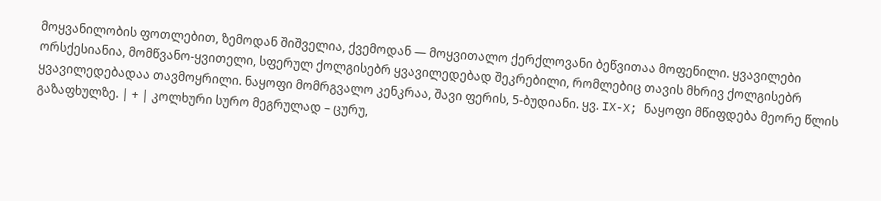მოყვანილობის ფოთლებით, ზემოდან შიშველია, ქვემოდან — მოყვითალო ქერქლოვანი ბეწვითაა მოფენილი. ყვავილები ორსქესიანია, მომწვანო-ყვითელი, სფერულ ქოლგისებრ ყვავილედებად შეკრებილი, რომლებიც თავის მხრივ ქოლგისებრ ყვავილედებადაა თავმოყრილი. ნაყოფი მომრგვალო კენკრაა, შავი ფერის, 5-ბუდიანი. ყვ. IX-X; ნაყოფი მწიფდება მეორე წლის გაზაფხულზე. | + | კოლხური სურო მეგრულად – ცურუ,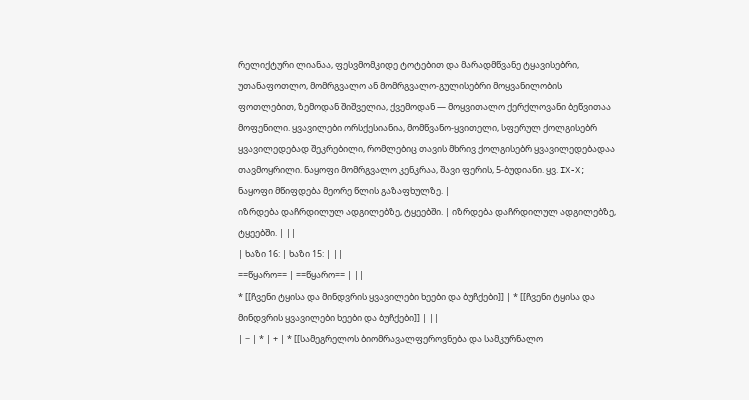რელიქტური ლიანაა, ფესვმომკიდე ტოტებით და მარადმწვანე ტყავისებრი, უთანაფოთლო, მომრგვალო ან მომრგვალო-გულისებრი მოყვანილობის ფოთლებით, ზემოდან შიშველია, ქვემოდან — მოყვითალო ქერქლოვანი ბეწვითაა მოფენილი. ყვავილები ორსქესიანია, მომწვანო-ყვითელი, სფერულ ქოლგისებრ ყვავილედებად შეკრებილი, რომლებიც თავის მხრივ ქოლგისებრ ყვავილედებადაა თავმოყრილი. ნაყოფი მომრგვალო კენკრაა, შავი ფერის, 5-ბუდიანი. ყვ. IX-X; ნაყოფი მწიფდება მეორე წლის გაზაფხულზე. |
იზრდება დაჩრდილულ ადგილებზე, ტყეებში. | იზრდება დაჩრდილულ ადგილებზე, ტყეებში. | ||
| ხაზი 16: | ხაზი 15: | ||
==წყარო== | ==წყარო== | ||
* [[ჩვენი ტყისა და მინდვრის ყვავილები ხეები და ბუჩქები]] | * [[ჩვენი ტყისა და მინდვრის ყვავილები ხეები და ბუჩქები]] | ||
| − | * | + | * [[სამეგრელოს ბიომრავალფეროვნება და სამკურნალო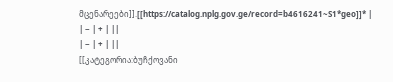მცენარეები]].[[https://catalog.nplg.gov.ge/record=b4616241~S1*geo]]* |
| − | + | ||
| − | + | ||
[[კატეგორია:ბუჩქოვანი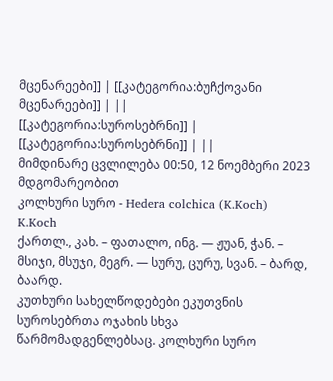მცენარეები]] | [[კატეგორია:ბუჩქოვანი მცენარეები]] | ||
[[კატეგორია:სუროსებრნი]] | [[კატეგორია:სუროსებრნი]] | ||
მიმდინარე ცვლილება 00:50, 12 ნოემბერი 2023 მდგომარეობით
კოლხური სურო - Hedera colchica (K.Koch) K.Koch
ქართლ., კახ. – ფათალო, ინგ. — ჟუან, ჭან. – მსიჯი, მსუჯი, მეგრ. — სურუ, ცურუ, სვან. – ბარდ, ბაარდ.
კუთხური სახელწოდებები ეკუთვნის სუროსებრთა ოჯახის სხვა წარმომადგენლებსაც. კოლხური სურო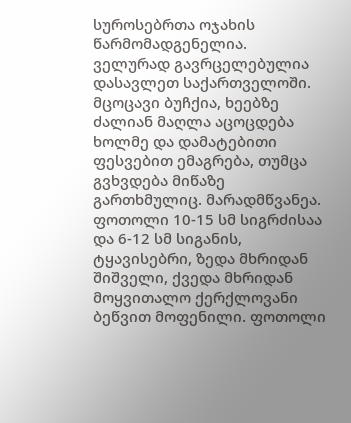სუროსებრთა ოჯახის წარმომადგენელია. ველურად გავრცელებულია დასავლეთ საქართველოში. მცოცავი ბუჩქია, ხეებზე ძალიან მაღლა აცოცდება ხოლმე და დამატებითი ფესვებით ემაგრება, თუმცა გვხვდება მიწაზე გართხმულიც. მარადმწვანეა. ფოთოლი 10-15 სმ სიგრძისაა და 6-12 სმ სიგანის, ტყავისებრი, ზედა მხრიდან შიშველი, ქვედა მხრიდან მოყვითალო ქერქლოვანი ბეწვით მოფენილი. ფოთოლი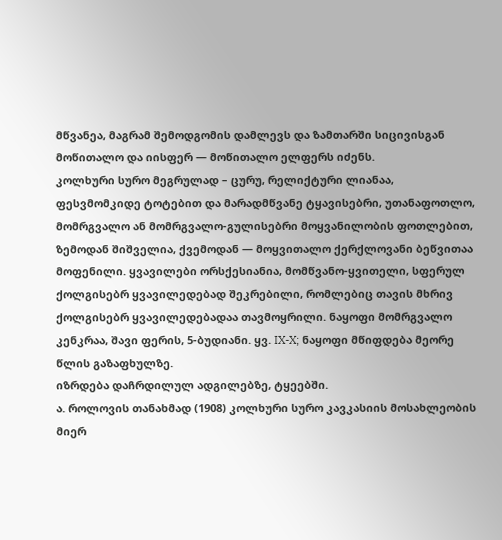მწვანეა, მაგრამ შემოდგომის დამლევს და ზამთარში სიცივისგან მოწითალო და იისფერ — მოწითალო ელფერს იძენს.
კოლხური სურო მეგრულად – ცურუ, რელიქტური ლიანაა, ფესვმომკიდე ტოტებით და მარადმწვანე ტყავისებრი, უთანაფოთლო, მომრგვალო ან მომრგვალო-გულისებრი მოყვანილობის ფოთლებით, ზემოდან შიშველია, ქვემოდან — მოყვითალო ქერქლოვანი ბეწვითაა მოფენილი. ყვავილები ორსქესიანია, მომწვანო-ყვითელი, სფერულ ქოლგისებრ ყვავილედებად შეკრებილი, რომლებიც თავის მხრივ ქოლგისებრ ყვავილედებადაა თავმოყრილი. ნაყოფი მომრგვალო კენკრაა, შავი ფერის, 5-ბუდიანი. ყვ. IX-X; ნაყოფი მწიფდება მეორე წლის გაზაფხულზე.
იზრდება დაჩრდილულ ადგილებზე, ტყეებში.
ა. როლოვის თანახმად (1908) კოლხური სურო კავკასიის მოსახლეობის მიერ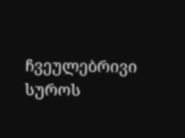ჩვეულებრივი სუროს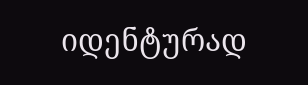იდენტურად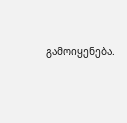გამოიყენება.